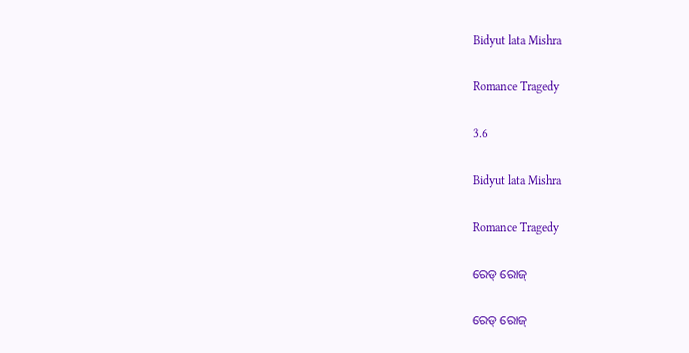Bidyut lata Mishra

Romance Tragedy

3.6

Bidyut lata Mishra

Romance Tragedy

ରେଡ୍ ରୋଜ୍

ରେଡ୍ ରୋଜ୍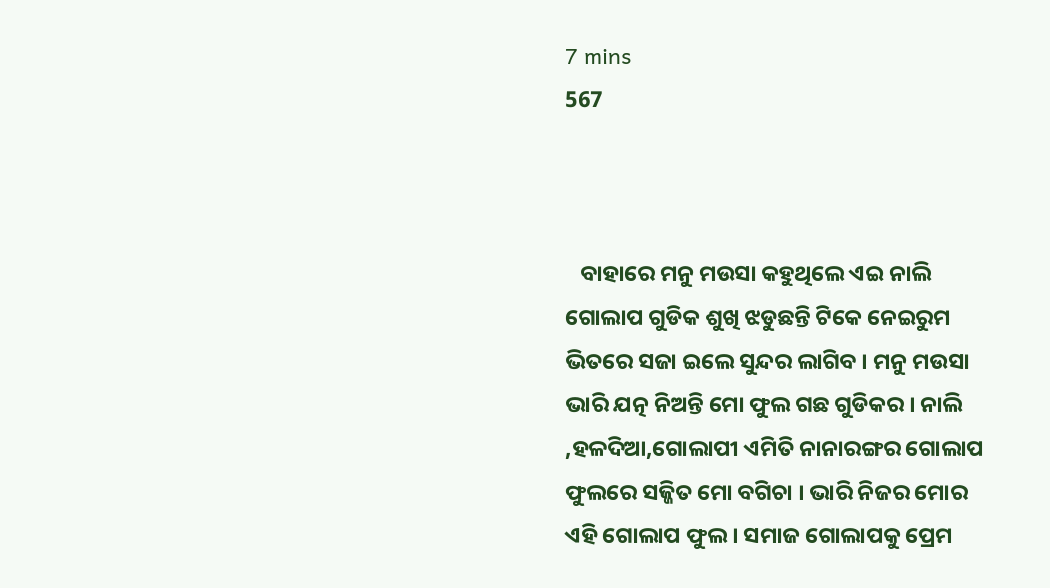7 mins
567



   ବାହାରେ ମନୁ ମଉସା କହୁଥିଲେ ଏଇ ନାଲି ଗୋଲାପ ଗୁଡିକ ଶୁଖି ଝଡୁଛନ୍ତି ଟିକେ ନେଇରୁମ ଭିତରେ ସଜା ଇଲେ ସୁନ୍ଦର ଲାଗିବ । ମନୁ ମଉସା ଭାରି ଯତ୍ନ ନିଅନ୍ତି ମୋ ଫୁଲ ଗଛ ଗୁଡିକର । ନାଲି ,ହଳଦିଆ,ଗୋଲାପୀ ଏମିତି ନାନାରଙ୍ଗର ଗୋଲାପ ଫୁଲରେ ସଜ୍ଜିତ ମୋ ବଗିଚା । ଭାରି ନିଜର ମୋର ଏହି ଗୋଲାପ ଫୁଲ । ସମାଜ ଗୋଲାପକୁ ପ୍ରେମ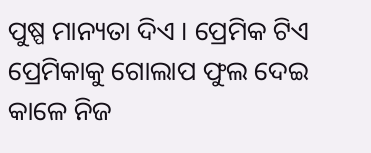ପୁଷ୍ପ ମାନ୍ୟତା ଦିଏ । ପ୍ରେମିକ ଟିଏ ପ୍ରେମିକାକୁ ଗୋଲାପ ଫୁଲ ଦେଇ କାଳେ ନିଜ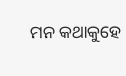ମନ କଥାକୁହେ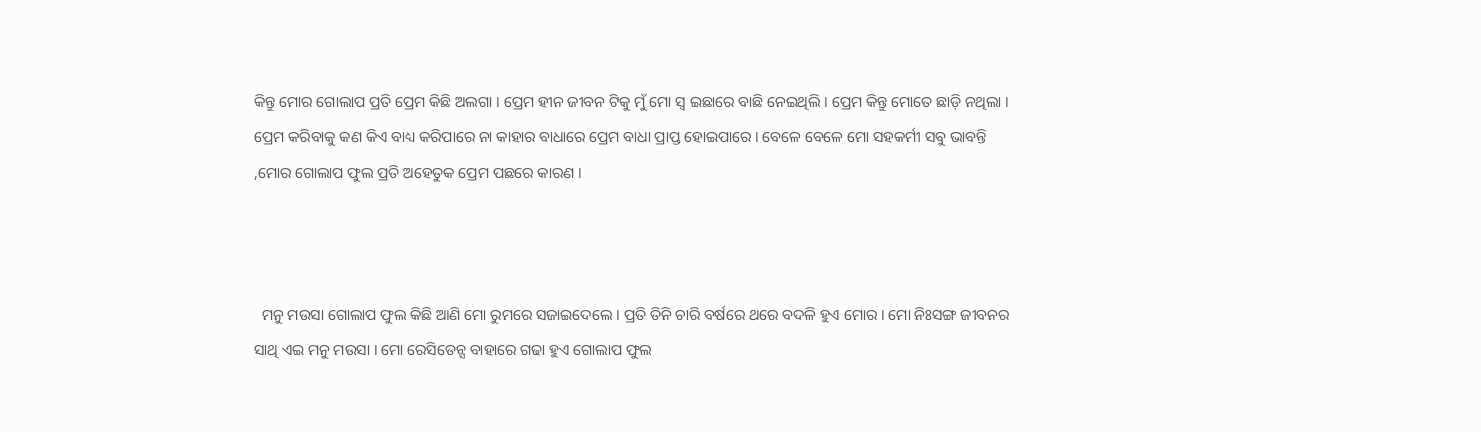କିନ୍ତୁ ମୋର ଗୋଲାପ ପ୍ରତି ପ୍ରେମ କିଛି ଅଲଗା । ପ୍ରେମ ହୀନ ଜୀବନ ଟିକୁ ମୁଁ ମୋ ସ୍ବ ଇଛାରେ ବାଛି ନେଇଥିଲି । ପ୍ରେମ କିନ୍ତୁ ମୋତେ ଛାଡ଼ି ନଥିଲା । ପ୍ରେମ କରିବାକୁ କଣ କିଏ ବାଧ୍ୟ କରିପାରେ ନା କାହାର ବାଧାରେ ପ୍ରେମ ବାଧା ପ୍ରାପ୍ତ ହୋଇପାରେ । ବେଳେ ବେଳେ ମୋ ସହକର୍ମୀ ସବୁ ଭାବନ୍ତି ,ମୋର ଗୋଲାପ ଫୁଲ ପ୍ରତି ଅହେତୁକ ପ୍ରେମ ପଛରେ କାରଣ ।



  ମନୁ ମଉସା ଗୋଲାପ ଫୁଲ କିଛି ଆଣି ମୋ ରୁମରେ ସଜାଇଦେଲେ । ପ୍ରତି ତିନି ଚାରି ବର୍ଷରେ ଥରେ ବଦଳି ହୁଏ ମୋର । ମୋ ନିଃସଙ୍ଗ ଜୀବନର ସାଥି ଏଇ ମନୁ ମଉସା । ମୋ ରେସିଡେନ୍ସ ବାହାରେ ଗଢା ହୁଏ ଗୋଲାପ ଫୁଲ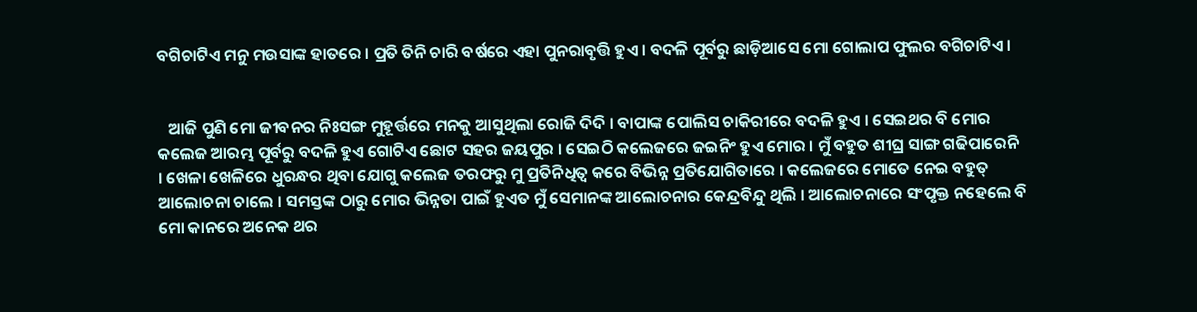ବଗିଚାଟିଏ ମନୁ ମଉସାଙ୍କ ହାତରେ । ପ୍ରତି ତିନି ଚାରି ବର୍ଷରେ ଏହା ପୁନରାବୃତ୍ତି ହୁଏ । ବଦଳି ପୂର୍ବରୁ ଛାଡ଼ିଆସେ ମୋ ଗୋଲାପ ଫୁଲର ବଗିଚାଟିଏ ।


   ଆଜି ପୁଣି ମୋ ଜୀବନର ନିଃସଙ୍ଗ ମୁହୂର୍ତ୍ତରେ ମନକୁ ଆସୁଥିଲା ରୋଜି ଦିଦି । ବାପାଙ୍କ ପୋଲିସ ଚାକିରୀରେ ବଦଳି ହୁଏ । ସେଇଥର ବି ମୋର କଲେଜ ଆରମ୍ଭ ପୂର୍ବରୁ ବଦଳି ହୁଏ ଗୋଟିଏ ଛୋଟ ସହର ଜୟପୁର । ସେଇଠି କଲେଜରେ ଜଇନିଂ ହୁଏ ମୋର । ମୁଁ ବହୁତ ଶୀଘ୍ର ସାଙ୍ଗ ଗଢିପାରେନି । ଖେଳା ଖେଳିରେ ଧୁରନ୍ଧର ଥିବା ଯୋଗୁ କଲେଜ ତରଫରୁ ମୁ ପ୍ରତିନିଧିତ୍ଵ କରେ ବିଭିନ୍ନ ପ୍ରତିଯୋଗିତାରେ । କଲେଜରେ ମୋତେ ନେଇ ବହୁତ୍ ଆଲୋଚନା ଚାଲେ । ସମସ୍ତଙ୍କ ଠାରୁ ମୋର ଭିନ୍ନତା ପାଇଁ ହୁଏତ ମୁଁ ସେମାନଙ୍କ ଆଲୋଚନାର କେନ୍ଦ୍ରବିନ୍ଦୁ ଥିଲି । ଆଲୋଚନାରେ ସଂପୃକ୍ତ ନହେଲେ ବି ମୋ କାନରେ ଅନେକ ଥର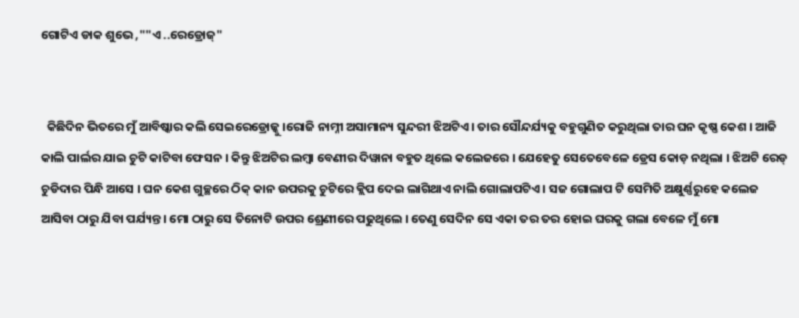ଗୋଟିଏ ଡାକ ଶୁଭେ ,""ଏ ..ରେଡ୍ରୋଜ୍"


  କିଛିଦିନ ଭିତରେ ମୁଁ ଆବିଷ୍କାର କଲି ସେଇରେଡ୍ରୋଜ୍କୁ ।ରୋଜି ନାମ୍ନୀ ଅସାମାନ୍ୟ ସୁନ୍ଦରୀ ଝିଅଟିଏ । ତାର ସୌନ୍ଦର୍ଯ୍ୟକୁ ବହୁଗୁଣିତ କରୁଥିଲା ତାର ଘନ କୃଷ୍ଣ କେଶ । ଆଜି କାଲି ପାର୍ଲର ଯାଇ ଚୁଟି କାଟିବା ଫେସନ । କିନ୍ତୁ ଝିଅଟିର ଲମ୍ବା ବେଣୀର ଦିୱାନା ବହୁତ ଥିଲେ କଲେଜରେ । ଯେହେତୁ ସେତେବେଳେ ଡ୍ରେସ କୋଡ଼ ନଥିଲା । ଝିଅଟି ରେଡ୍ ଚୁଡିଦାର ପିନ୍ଧି ଆସେ । ଘନ କେଶ ଗୁଚ୍ଛରେ ଠିକ୍ କାନ ଉପରକୁ ଚୁଟିରେ କ୍ଲିପ ଦେଇ ଲାଗିଥାଏ ନାଲି ଗୋଲାପଟିଏ । ସଜ ଗୋଲାପ ଟି ସେମିତି ଅକ୍ଷୁର୍ଣ୍ଣରୁହେ କଲେଜ ଆସିବା ଠାରୁ ଯିବା ପର୍ଯ୍ୟନ୍ତ । ମୋ ଠାରୁ ସେ ତିନୋଟି ଉପର ଶ୍ରେଣୀରେ ପଢୁଥିଲେ । ତେଣୁ ସେଦିନ ସେ ଏକା ତର ତର ହୋଇ ଘରକୁ ଗଲା ବେଳେ ମୁଁ ମୋ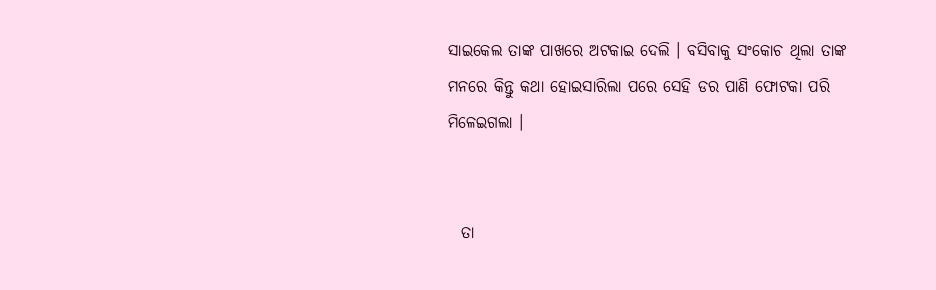ସାଇକେଲ ତାଙ୍କ ପାଖରେ ଅଟକାଇ ଦେଲି । ବସିବାକୁ ସଂକୋଚ ଥିଲା ତାଙ୍କ ମନରେ କିନ୍ତୁ କଥା ହୋଇସାରିଲା ପରେ ସେହି ଡର ପାଣି ଫୋଟକା ପରି ମିଳେଇଗଲା ।


  ତା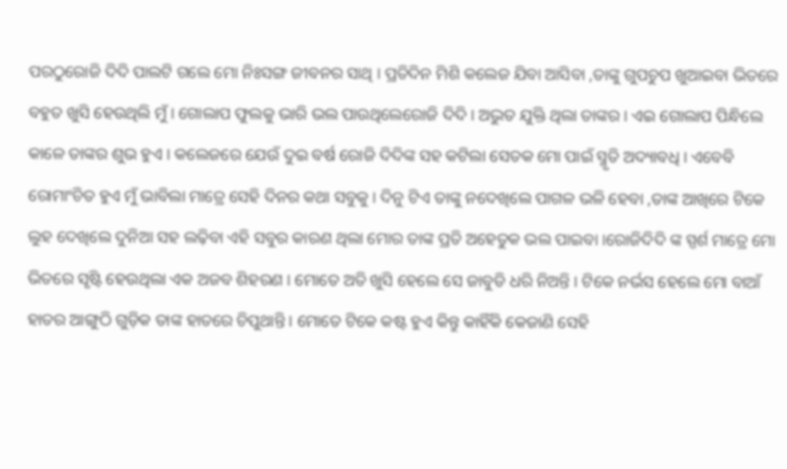ପରଠୁରୋଜି ଦିଦି ପାଲଟି ଗଲେ ମୋ ନିଃସଙ୍ଗ ଜୀବନର ସାଥି । ପ୍ରତିଦିନ ମିଶି କଲେଜ ଯିବା ଆସିବା ,ତାଙ୍କୁ ଗୁପଚୁପ ଖୁଆଇବା ଭିତରେ ବହୁତ ଖୁସି ହେଉଥିଲି ମୁଁ । ଗୋଲାପ ଫୁଲକୁ ଭାରି ଭଲ ପାଉଥିଲେରୋଜି ଦିଦି । ଅଦ୍ଭୁତ ଯୁକ୍ତି ଥିଲା ତାଙ୍କର । ଏଇ ଗୋଲାପ ପିନ୍ଧିଲେ କାଳେ ତାଙ୍କର ଶୁଭ ହୁଏ । କଲେଜରେ ଯେଉଁ ଦୁଇ ବର୍ଷ ରୋଜି ଦିଦିଙ୍କ ସହ କଟିଲା ସେତକ ମୋ ପାଇଁ ସ୍ମୃତି ଅଦ୍ୟାବଧି । ଏବେବି ରୋମାଂଚିତ ହୁଏ ମୁଁ ଭାବିଲା ମାତ୍ରେ ସେହି ଦିନର କଥା ସବୁକୁ । ଦିନୁ ଟିଏ ତାଙ୍କୁ ନଦେଖିଲେ ପାଗଳ ଭଳି ହେବା ,ତାଙ୍କ ଆଖିରେ ଟିକେ ଲୁହ ଦେଖିଲେ ଦୁନିଆ ସହ ଲଢ଼ିବା ଏହି ସବୁର କାରଣ ଥିଲା ମୋର ତାଙ୍କ ପ୍ରତି ଅହେତୁକ ଭଲ ପାଇବା ।ରୋଜିଦିଦି ଙ୍କ ସ୍ପର୍ଶ ମାତ୍ରେ ମୋ ଭିତରେ ସୃଷ୍ଟି ହେଉଥିଲା ଏକ ଅଜବ ଶିହରଣ । ମୋତେ ଅତି ଖୁସି ହେଲେ ସେ ଜାବୁଡି ଧରି ନିଅନ୍ତି । ଟିକେ ନର୍ଭସ ହେଲେ ମୋ ବାଆଁ ହାତର ଆଙ୍ଗୁଠି ଗୁଡ଼ିକ ତାଙ୍କ ହାତରେ ଚିପୁଥାନ୍ତି । ମୋତେ ଟିକେ କଷ୍ଟ ହୁଏ କିନ୍ତୁ କାହିଁକି କେଜାଣି ସେହି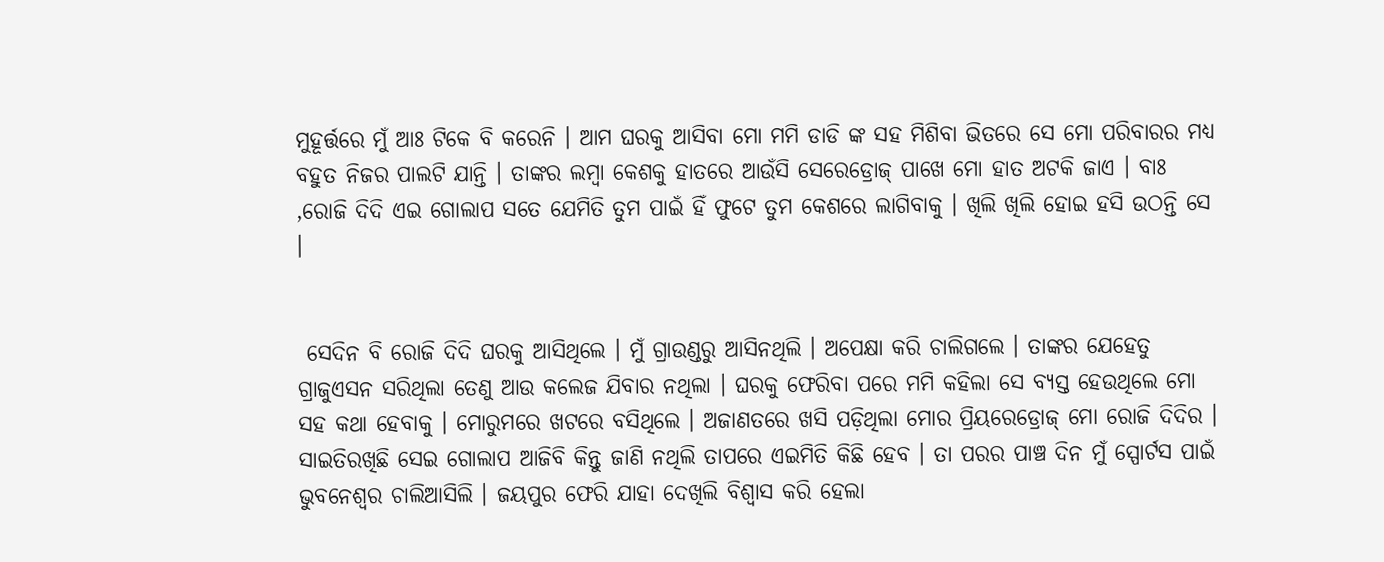ମୁହୂର୍ତ୍ତରେ ମୁଁ ଆଃ ଟିକେ ବି କରେନି । ଆମ ଘରକୁ ଆସିବା ମୋ ମମି ଡାଡି ଙ୍କ ସହ ମିଶିବା ଭିତରେ ସେ ମୋ ପରିବାରର ମଧ୍ୟ ବହୁତ ନିଜର ପାଲଟି ଯାନ୍ତି । ତାଙ୍କର ଲମ୍ବା କେଶକୁ ହାତରେ ଆଉଁସି ସେରେଡ୍ରୋଜ୍ ପାଖେ ମୋ ହାତ ଅଟକି ଜାଏ । ବାଃ ,ରୋଜି ଦିଦି ଏଇ ଗୋଲାପ ସତେ ଯେମିତି ତୁମ ପାଇଁ ହିଁ ଫୁଟେ ତୁମ କେଶରେ ଲାଗିବାକୁ । ଖିଲି ଖିଲି ହୋଇ ହସି ଉଠନ୍ତି ସେ ।


 ସେଦିନ ବି ରୋଜି ଦିଦି ଘରକୁ ଆସିଥିଲେ । ମୁଁ ଗ୍ରାଉଣ୍ଡରୁ ଆସିନଥିଲି । ଅପେକ୍ଷା କରି ଚାଲିଗଲେ । ତାଙ୍କର ଯେହେତୁ ଗ୍ରାଜୁଏସନ ସରିଥିଲା ତେଣୁ ଆଉ କଲେଜ ଯିବାର ନଥିଲା । ଘରକୁ ଫେରିବା ପରେ ମମି କହିଲା ସେ ବ୍ୟସ୍ତ ହେଉଥିଲେ ମୋ ସହ କଥା ହେବାକୁ । ମୋରୁମରେ ଖଟରେ ବସିଥିଲେ । ଅଜାଣତରେ ଖସି ପଡ଼ିଥିଲା ମୋର ପ୍ରିୟରେଡ୍ରୋଜ୍ ମୋ ରୋଜି ଦିଦିର । ସାଇତିରଖିଛି ସେଇ ଗୋଲାପ ଆଜିବି କିନ୍ତୁ ଜାଣି ନଥିଲି ତାପରେ ଏଇମିତି କିଛି ହେବ । ତା ପରର ପାଞ୍ଚ ଦିନ ମୁଁ ସ୍ପୋର୍ଟସ ପାଇଁ ଭୁବନେଶ୍ବର ଚାଲିଆସିଲି । ଜୟପୁର ଫେରି ଯାହା ଦେଖିଲି ବିଶ୍ୱାସ କରି ହେଲା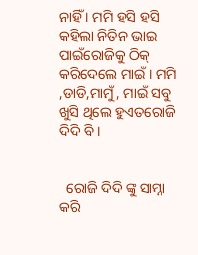ନାହିଁ । ମମି ହସି ହସି କହିଲା ନିତିନ ଭାଇ ପାଇଁରୋଜିକୁ ଠିକ୍ କରିଦେଲେ ମାଇଁ । ମମି ,ଡାଡି,ମାମୁଁ, ମାଇଁ ସବୁ ଖୁସି ଥିଲେ ହୁଏତରୋଜି ଦିଦି ବି ।


  ରୋଜି ଦିଦି ଙ୍କୁ ସାମ୍ନା କରି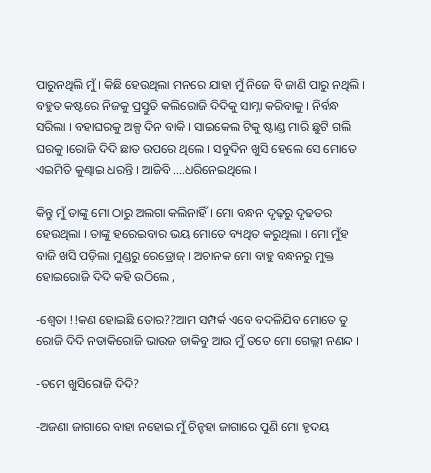ପାରୁନଥିଲି ମୁଁ । କିଛି ହେଉଥିଲା ମନରେ ଯାହା ମୁଁ ନିଜେ ବି ଜାଣି ପାରୁ ନଥିଲି । ବହୁତ କଷ୍ଟରେ ନିଜକୁ ପ୍ରସ୍ତୁତି କଲିରୋଜି ଦିଦିକୁ ସାମ୍ନା କରିବାକୁ । ନିର୍ବନ୍ଧ ସରିଲା । ବହାଘରକୁ ଅଳ୍ପ ଦିନ ବାକି । ସାଇକେଲ ଟିକୁ ଷ୍ଟାଣ୍ଡ ମାରି ଛୁଟି ଗଲି ଘରକୁ ।ରୋଜି ଦିଦି ଛାତ ଉପରେ ଥିଲେ । ସବୁଦିନ ଖୁସି ହେଲେ ସେ ମୋତେ ଏଇମିତି କୁଣ୍ଢାଇ ଧରନ୍ତି । ଆଜିବି ....ଧରିନେଇଥିଲେ ।

କିନ୍ତୁ ମୁଁ ତାଙ୍କୁ ମୋ ଠାରୁ ଅଲଗା କଲିନାହିଁ । ମୋ ବନ୍ଧନ ଦୃଢ଼ରୁ ଦୃଢତର ହେଉଥିଲା । ତାଙ୍କୁ ହରେଇବାର ଭୟ ମୋତେ ବ୍ୟଥିତ କରୁଥିଲା । ମୋ ମୁଁହ ବାଜି ଖସି ପଡ଼ିଲା ମୁଣ୍ଡରୁ ରେଡ୍ରୋଜ୍ । ଅଚାନକ ମୋ ବାହୁ ବନ୍ଧନରୁ ମୁକ୍ତ ହୋଇରୋଜି ଦିଦି କହି ଉଠିଲେ ,

-ଶ୍ଵେତା !!କଣ ହୋଇଛି ତୋର??ଆମ ସମ୍ପର୍କ ଏବେ ବଦଳିଯିବ ମୋତେ ତୁ ରୋଜି ଦିଦି ନଡାକିରୋଜି ଭାଉଜ ଡାକିବୁ ଆଉ ମୁଁ ତତେ ମୋ ଗେଲ୍ଲୀ ନଣନ୍ଦ ।

-ତମେ ଖୁସିରୋଜି ଦିଦି?

-ଅଜଣା ଜାଗାରେ ବାହା ନହୋଇ ମୁଁ ଚିନ୍ହହା ଜାଗାରେ ପୁଣି ମୋ ହୃଦୟ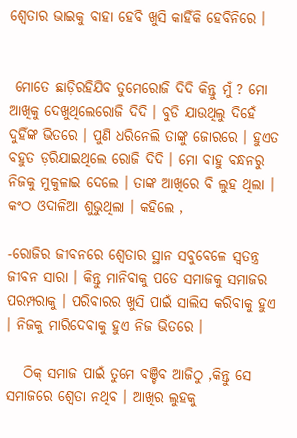ଶ୍ଵେତାର ଭାଇକୁ ବାହା ହେବି ଖୁସି କାହିଁକି ହେବିନିରେ ।


 ମୋତେ ଛାଡ଼ିରହିଯିବ ତୁମେରୋଜି ଦିଦି କିନ୍ତୁ ମୁଁ ? ମୋ ଆଖିକୁ ଦେଖୁଥିଲେରୋଜି ଦିଦି । ବୁଡି ଯାଉଥିଲୁ ଦିହେଁ ଦୁହିଁଙ୍କ ଭିତରେ । ପୁଣି ଧରିନେଲି ତାଙ୍କୁ ଜୋରରେ । ହୁଏତ ବହୁତ ଡ଼ରିଯାଇଥିଲେ ରୋଜି ଦିଦି । ମୋ ବାହୁ ବନ୍ଧନରୁ ନିଜକୁ ମୁକୁଳାଇ ଦେଲେ । ତାଙ୍କ ଆଖିରେ ବି ଲୁହ ଥିଲା । କଂଠ ଓଦାଳିଆ ଶୁଭୁଥିଲା । କହିଲେ ,

-ରୋଜିର ଜୀବନରେ ଶ୍ଵେତାର ସ୍ଥାନ ସବୁବେଳେ ସ୍ୱତନ୍ତ୍ର ଜୀବନ ସାରା । କିନ୍ତୁ ମାନିବାକୁ ପଡେ ସମାଜକୁ ସମାଜର ପରମ୍ପରାକୁ । ପରିବାରର ଖୁସି ପାଇଁ ସାଲିସ କରିବାକୁ ହୁଏ । ନିଜକୁ ମାରିଦେବାକୁ ହୁଏ ନିଜ ଭିତରେ ।

   ଠିକ୍ ସମାଜ ପାଇଁ ତୁମେ ବଞ୍ଚିବ ଆଜିଠୁ ,କିନ୍ତୁ ସେ ସମାଜରେ ଶ୍ୱେତା ନଥିବ । ଆଖିର ଲୁହକୁ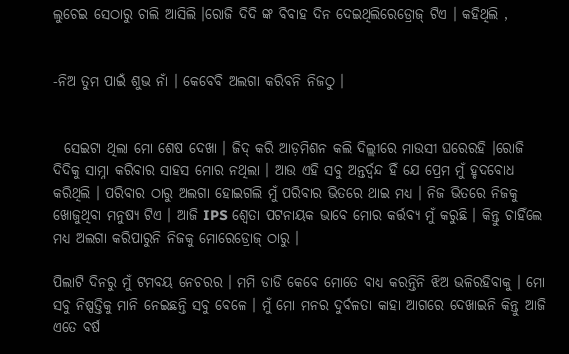ଲୁଚେଇ ସେଠାରୁ ଚାଲି ଆସିଲି ।ରୋଜି ଦିଦି ଙ୍କ ବିବାହ ଦିନ ଦେଇଥିଲିରେଡ୍ରୋଜ୍ ଟିଏ । କହିଥିଲି ,


-ନିଅ ତୁମ ପାଇଁ ଶୁଭ ନାଁ । କେବେବି ଅଲଗା କରିବନି ନିଜଠୁ ।


  ସେଇଟା ଥିଲା ମୋ ଶେଷ ଦେଖା । ଜିଦ୍ କରି ଆଡ଼ମିଶନ କଲି ଦିଲ୍ଲୀରେ ମାଉସୀ ଘରେରହି ।ରୋଜି ଦିଦିକୁ ସାମ୍ନା କରିବାର ସାହସ ମୋର ନଥିଲା । ଆଉ ଏହି ସବୁ ଅନ୍ତର୍ଦ୍ବନ୍ଦ ହିଁ ଯେ ପ୍ରେମ ମୁଁ ହୃଦବୋଧ କରିଥିଲି । ପରିବାର ଠାରୁ ଅଲଗା ହୋଇଗଲି ମୁଁ ପରିବାର ଭିତରେ ଥାଇ ମଧ୍ୟ । ନିଜ ଭିତରେ ନିଜକୁ ଖୋଜୁଥିବା ମନୁଷ୍ୟ ଟିଏ । ଆଜି IPS ଶ୍ୱେତା ପଟନାୟକ ଭାବେ ମୋର କର୍ତ୍ତବ୍ୟ ମୁଁ କରୁଛି । କିନ୍ତୁ ଚାହିଁଲେ ମଧ୍ୟ ଅଲଗା କରିପାରୁନି ନିଜକୁ ମୋରେଡ୍ରୋଜ୍ ଠାରୁ ।

ପିଲାଟି ଦିନରୁ ମୁଁ ଟମବୟ ନେଚରର । ମମି ଡାଡି କେବେ ମୋତେ ବାଧ୍ୟ କରନ୍ତିନି ଝିଅ ଭଳିରହିବାକୁ । ମୋ ସବୁ ନିଷ୍ପତ୍ତିକୁ ମାନି ନେଇଛନ୍ତି ସବୁ ବେଳେ । ମୁଁ ମୋ ମନର ଦୁର୍ବଳତା କାହା ଆଗରେ ଦେଖାଇନି କିନ୍ତୁ ଆଜି ଏତେ ବର୍ଷ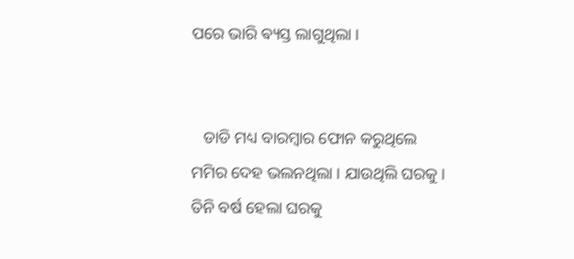ପରେ ଭାରି ଵ୍ୟସ୍ତ ଲାଗୁଥିଲା ।


   ଡାଡି ମଧ୍ୟ ବାରମ୍ବାର ଫୋନ କରୁଥିଲେ ମମିର ଦେହ ଭଲନଥିଲା । ଯାଉଥିଲି ଘରକୁ । ତିନି ବର୍ଷ ହେଲା ଘରକୁ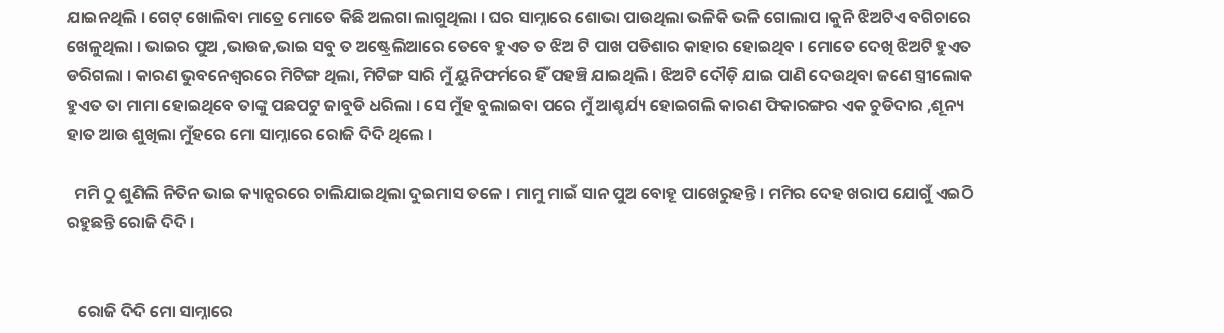ଯାଇନଥିଲି । ଗେଟ୍ ଖୋଲିବା ମାତ୍ରେ ମୋତେ କିଛି ଅଲଗା ଲାଗୁଥିଲା । ଘର ସାମ୍ନାରେ ଶୋଭା ପାଉଥିଲା ଭଳିକି ଭଳି ଗୋଲାପ ।କୁନି ଝିଅଟିଏ ବଗିଚାରେ ଖେଳୁଥିଲା । ଭାଇର ପୁଅ ,ଭାଉଜ,ଭାଇ ସବୁ ତ ଅଷ୍ଟ୍ରେଲିଆରେ ତେବେ ହୁଏତ ତ ଝିଅ ଟି ପାଖ ପଡିଶାର କାହାର ହୋଇଥିବ । ମୋତେ ଦେଖି ଝିଅଟି ହୁଏତ ଡରିଗଲା । କାରଣ ଭୁବନେଶ୍ୱରରେ ମିଟିଙ୍ଗ ଥିଲା, ମିଟିଙ୍ଗ ସାରି ମୁଁ ୟୁନିଫର୍ମରେ ହିଁ ପହଞ୍ଚି ଯାଇଥିଲି । ଝିଅଟି ଦୌଡ଼ି ଯାଇ ପାଣି ଦେଉଥିବା ଜଣେ ସ୍ତ୍ରୀଲୋକ ହୁଏତ ତା ମାମା ହୋଇଥିବେ ତାଙ୍କୁ ପଛପଟୁ ଜାବୁଡି ଧରିଲା । ସେ ମୁଁହ ବୁଲାଇବା ପରେ ମୁଁ ଆଶ୍ଚର୍ଯ୍ୟ ହୋଇଗଲି କାରଣ ଫିକାରଙ୍ଗର ଏକ ଚୁଡିଦାର ,ଶୂନ୍ୟ ହାତ ଆଉ ଶୁଖିଲା ମୁଁହରେ ମୋ ସାମ୍ନାରେ ରୋଜି ଦିଦି ଥିଲେ ।

  ମମି ଠୁ ଶୁଣିଲି ନିତିନ ଭାଇ କ୍ୟାନ୍ସରରେ ଚାଲିଯାଇଥିଲା ଦୁଇମାସ ତଳେ । ମାମୁ ମାଇଁ ସାନ ପୁଅ ବୋହୂ ପାଖେରୁହନ୍ତି । ମମିର ଦେହ ଖରାପ ଯୋଗୁଁ ଏଇଠି ରହୁଛନ୍ତି ରୋଜି ଦିଦି ।


   ରୋଜି ଦିଦି ମୋ ସାମ୍ନାରେ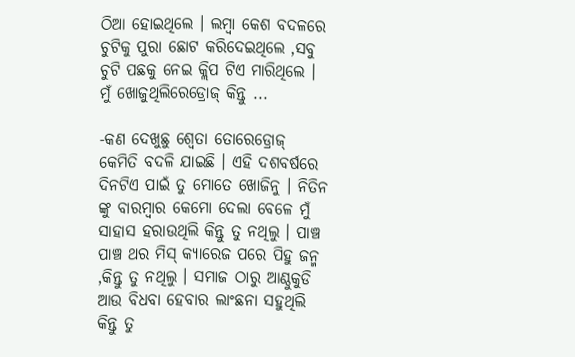ଠିଆ ହୋଇଥିଲେ । ଲମ୍ବା କେଶ ବଦଳରେ ଚୁଟିକୁ ପୁରା ଛୋଟ କରିଦେଇଥିଲେ ,ସବୁ ଚୁଟି ପଛକୁ ନେଇ କ୍ଲିପ ଟିଏ ମାରିଥିଲେ । ମୁଁ ଖୋଜୁଥିଲିରେଡ୍ରୋଜ୍ କିନ୍ତୁ ...

-କଣ ଦେଖୁଛୁ ଶ୍ୱେତା ତୋରେଡ୍ରୋଜ୍ କେମିତି ବଦଳି ଯାଇଛି । ଏହି ଦଶବର୍ଷରେ ଦିନଟିଏ ପାଇଁ ତୁ ମୋତେ ଖୋଜିନୁ । ନିତିନ ଙ୍କୁ ବାରମ୍ବାର କେମୋ ଦେଲା ବେଳେ ମୁଁ ସାହାସ ହରାଉଥିଲି କିନ୍ତୁ ତୁ ନଥିଲୁ । ପାଞ୍ଚ ପାଞ୍ଚ ଥର ମିସ୍ କ୍ୟାରେଜ ପରେ ପିହୁ ଜନ୍ମ ,କିନ୍ତୁ ତୁ ନଥିଲୁ । ସମାଜ ଠାରୁ ଆଣ୍ଠୁକୁଡି ଆଉ ବିଧବା ହେବାର ଲାଂଛନା ସହୁଥିଲି କିନ୍ତୁ ତୁ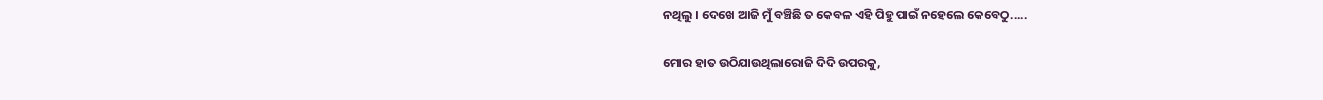ନଥିଲୁ । ଦେଖେ ଆଜି ମୁଁ ବଞ୍ଚିଛି ତ କେବଳ ଏହି ପିହୁ ପାଇଁ ନହେଲେ କେବେଠୁ.....

ମୋର ହାତ ଉଠିଯାଉଥିଲାରୋଜି ଦିଦି ଉପରକୁ,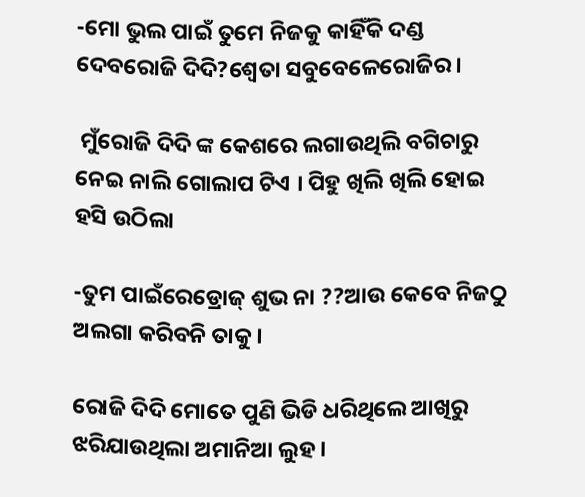-ମୋ ଭୁଲ ପାଇଁ ତୁମେ ନିଜକୁ କାହିଁକି ଦଣ୍ଡ ଦେବରୋଜି ଦିଦି?ଶ୍ଵେତା ସବୁବେଳେରୋଜିର ।

 ମୁଁରୋଜି ଦିଦି ଙ୍କ କେଶରେ ଲଗାଉଥିଲି ବଗିଚାରୁ ନେଇ ନାଲି ଗୋଲାପ ଟିଏ । ପିହୁ ଖିଲି ଖିଲି ହୋଇ ହସି ଉଠିଲା

-ତୁମ ପାଇଁରେଡ୍ରୋଜ୍ ଶୁଭ ନା ??ଆଉ କେବେ ନିଜଠୁ ଅଲଗା କରିବନି ତାକୁ ।

ରୋଜି ଦିଦି ମୋତେ ପୁଣି ଭିଡି ଧରିଥିଲେ ଆଖିରୁ ଝରିଯାଉଥିଲା ଅମାନିଆ ଲୁହ ।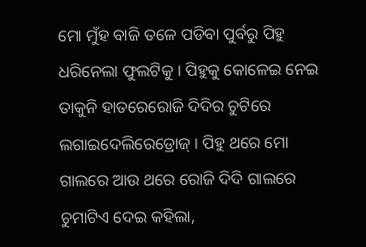ମୋ ମୁଁହ ବାଜି ତଳେ ପଡିବା ପୁର୍ବରୁ ପିହୁ ଧରିନେଲା ଫୁଲଟିକୁ । ପିହୁକୁ କୋଳେଇ ନେଇ ତାକୁନି ହାତରେରୋଜି ଦିଦିର ଚୁଟିରେ ଲଗାଇଦେଲିରେଡ୍ରୋଜ୍ । ପିହୁ ଥରେ ମୋ ଗାଲରେ ଆଉ ଥରେ ରୋଜି ଦିଦି ଗାଲରେ ଚୁମାଟିଏ ଦେଇ କହିଲା,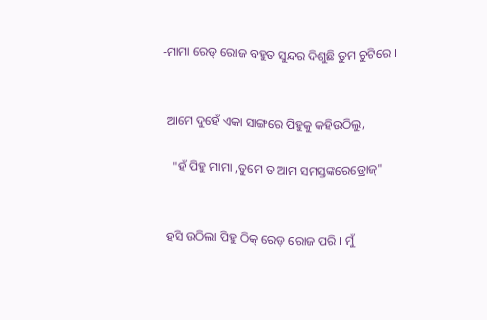-ମାମା ରେଡ୍ ରୋଜ ବହୁତ ସୁନ୍ଦର ଦିଶୁଛି ତୁମ ଚୁଟିରେ ।


 ଆମେ ଦୁହେଁ ଏକା ସାଙ୍ଗରେ ପିହୁକୁ କହିଉଠିଲୁ,

   "ହଁ ପିହୁ ମାମା ,ତୁମେ ତ ଆମ ସମସ୍ତଙ୍କରେଡ୍ରୋଜ୍"


 ହସି ଉଠିଲା ପିହୁ ଠିକ୍ ରେଡ଼ ରୋଜ ପରି । ମୁଁ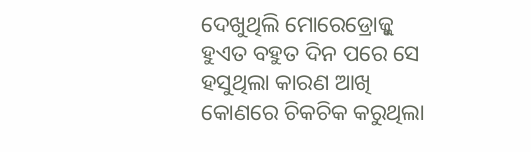ଦେଖୁଥିଲି ମୋରେଡ୍ରୋଜ୍କୁ ହୁଏତ ବହୁତ ଦିନ ପରେ ସେ ହସୁଥିଲା କାରଣ ଆଖି କୋଣରେ ଚିକଚିକ କରୁଥିଲା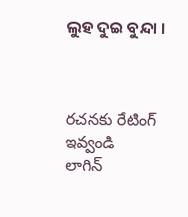ଲୁହ ଦୁଇ ବୁନ୍ଦା ।



రచనకు రేటింగ్ ఇవ్వండి
లాగిన్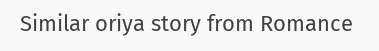Similar oriya story from Romance